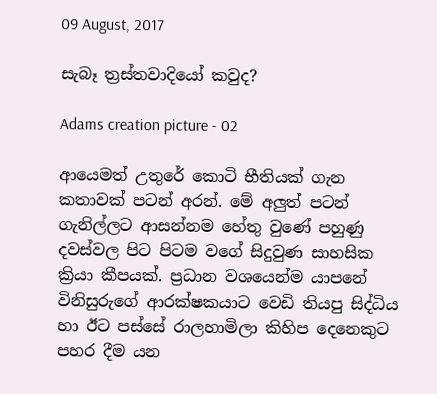09 August, 2017

සැබෑ ත්‍රස්තවාදියෝ කවුද?

Adams creation picture - 02

ආයෙමත් උතුරේ කොටි භීතියක් ගැන කතාවක් පටන් අරන්. මේ අලුත් පටන් ගැනිල්ලට ආසන්නම හේතු වුණේ පහුණු දවස්වල පිට පිටම වගේ සිදුවුණ සාහසික ක්‍රියා කීපයක්. ප්‍රධාන වශයෙන්ම යාපනේ විනිසුරුගේ ආරක්ෂකයාට වෙඩි තියපු සිද්ධිය හා ඊට පස්සේ රාලහාමිලා කිහිප දෙනෙකුට පහර දීම යන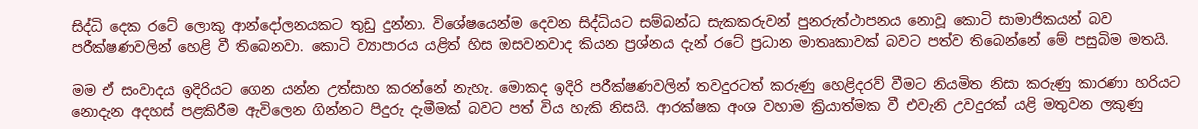සිද්ධි දෙක රටේ ලොකු ආන්දෝලනයකට තුඩු දුන්නා. විශේෂයෙන්ම දෙවන සිද්ධියට සම්බන්ධ සැකකරුවන් පුනරුත්ථාපනය නොවූ කොටි සාමාජිකයන් බව පරීක්ෂණවලින් හෙළි වී තිබෙනවා. කොටි ව්‍යාපාරය යළිත් හිස ඔසවනවාද කියන ප්‍රශ්නය දැන් රටේ ප්‍රධාන මාතෘකාවක් බවට පත්ව තිබෙන්නේ මේ පසුබිම මතයි.

මම ඒ සංවාදය ඉදිරියට ගෙන යන්න උත්සාහ කරන්නේ නැහැ. මොකද ඉදිරි පරීක්ෂණවලින් තවදුරටත් කරුණු හෙළිදරව් වීමට නියමිත නිසා කරුණු කාරණා හරියට නොදැන අදහස් පළකිරීම ඇවිලෙන ගින්නට පිදුරු දැමීමක් බවට පත් විය හැකි නිසයි. ආරක්ෂක අංශ වහාම ක්‍රියාත්මක වී ‍එවැනි උවදුරක් යළි මතුවන ලකුණු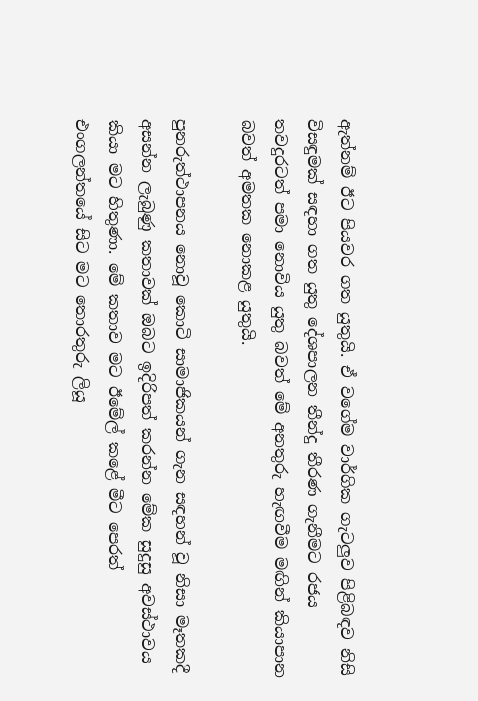ඇත්නම් ඊට පියවර ගත යුතුයි. ඒ වගේම වාර්ගික ගැටලුව පිළිබඳව නිසි විසඳුමක් සඳහා ගත යුතු දේශපාලන තීන්දු තීරණ ගැනීමට රජය තවදුරටත් පමා නොවිය යුතු බවත් මේ අනතුරු හැඟවීම මඟින් කියාපාන බවත් අමතක නොකළ යුතුයි.

පුනරුත්ථාපනය නොවූ කොටි සාමාජිකයන් ගැන සඳහන් වූ නිසා මෑතකදී අසන්න ලැබුණු කතාවක් ඔබට ඉදිරිපත් කරන්න මේක සුදුසු අවස්ථාවය කියා මට හිතුණා. මේ කතාව මට ඊමේල් කළේ මීට පෙරත් එංගලන්තයේ සිට මට තොරතුරු ලියූ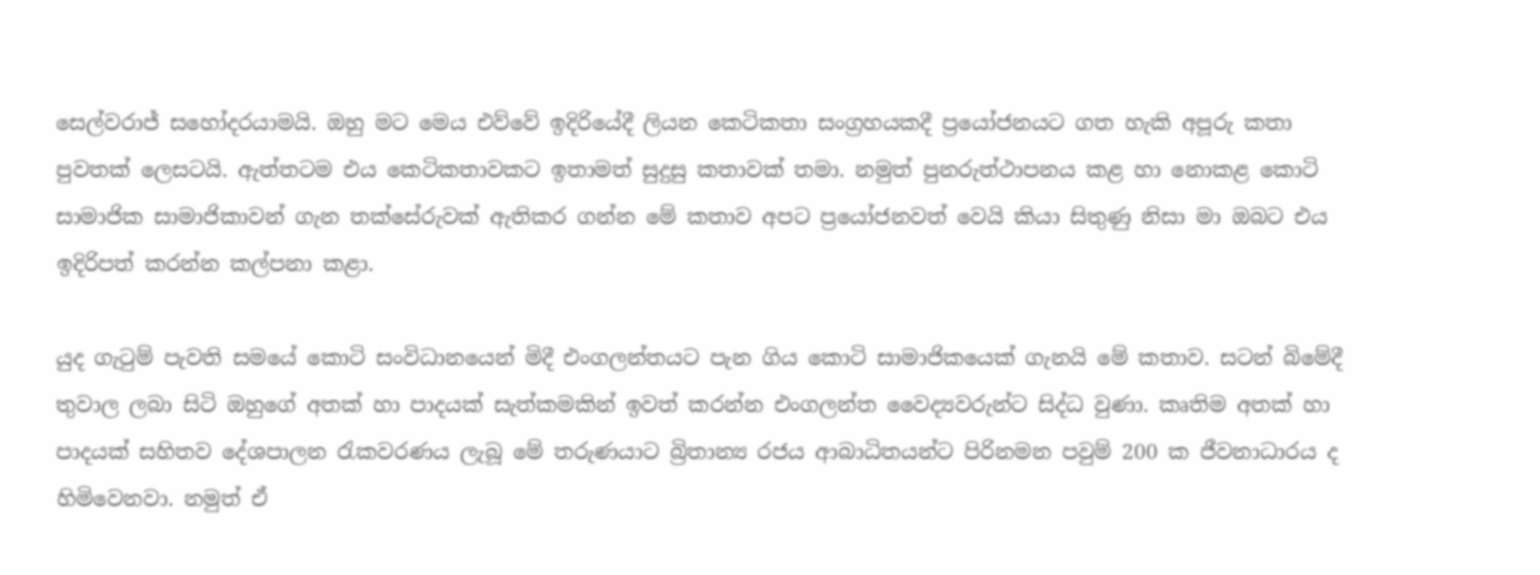සෙල්වරාජ් සහෝදරයාමයි. ඔහු මට මෙය එව්වේ ඉදිරියේදී ලියන කෙටිකතා සංග්‍රහයකදී ප්‍රයෝජනයට ගත හැකි අපූරු කතා පුවතක් ලෙසටයි. ඇත්තටම එය කෙටිකතාවකට ඉතාමත් සුදුසු කතාවක් තමා. නමුත් පුනරුත්ථාපනය කළ හා නොකළ කොටි සාමාජික සාමාජිකාවන් ගැන තක්සේරුවක් ඇතිකර ගන්න මේ කතාව අපට ප්‍රයෝජනවත් වෙයි කියා සිතුණු නිසා මා ඔබට එය ඉදිරිපත් කරන්න කල්පනා කළා.

යුද ගැටුම් පැවති සමයේ කොටි සංවිධානයෙන් මිදී එංගලන්තයට පැන ගිය කොටි සාමාජිකයෙක් ගැනයි මේ කතාව. සටන් බිමේදී තුවාල ලබා සිටි ඔහුගේ අතක් හා පාදයක් සැත්කමකින් ඉවත් කරන්න එංගලන්ත වෛද්‍යවරුන්ට සිද්ධ වුණා. කෘතිම අතක් හා පාදයක් සහිතව දේශපාලන රැකවරණය ලැබූ මේ තරුණයාට බ්‍රිතාන්‍ය රජය ආබාධිතයන්ට පිරිනමන පවුම් 200 ක ජීවනාධාරය ද හිමිවෙනවා. නමුත් ඒ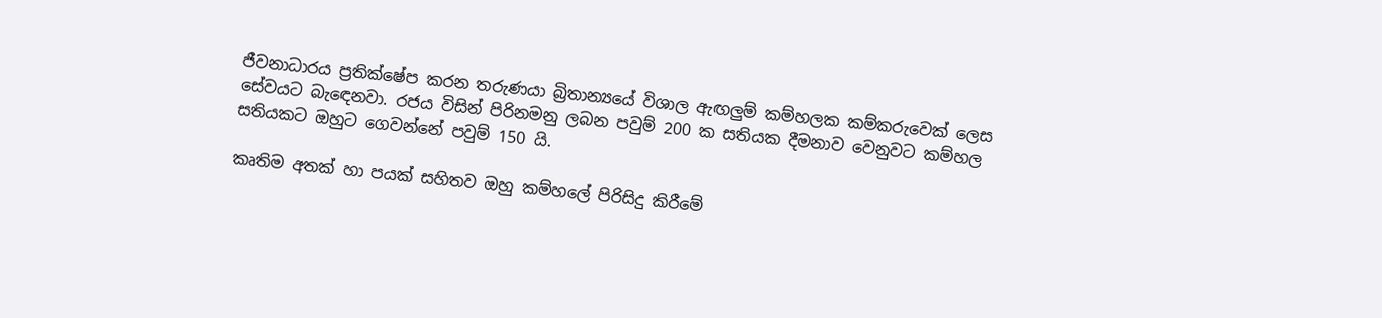ජීවනාධාරය ප්‍රතික්ෂේප කරන තරුණයා බ්‍රිතාන්‍යයේ විශාල ඇඟලුම් කම්හලක කම්කරුවෙක් ලෙස සේවයට බැ‍ඳෙනවා. රජය විසින් පිරිනමනු ලබන පවුම් 200 ක සතියක දීමනාව වෙනුවට කම්හල සතියකට ඔහුට ගෙවන්නේ පවුම් 150 යි.

කෘතිම අතක් හා පයක් සහිතව ඔහු කම්හලේ පිරිසිදු කිරීමේ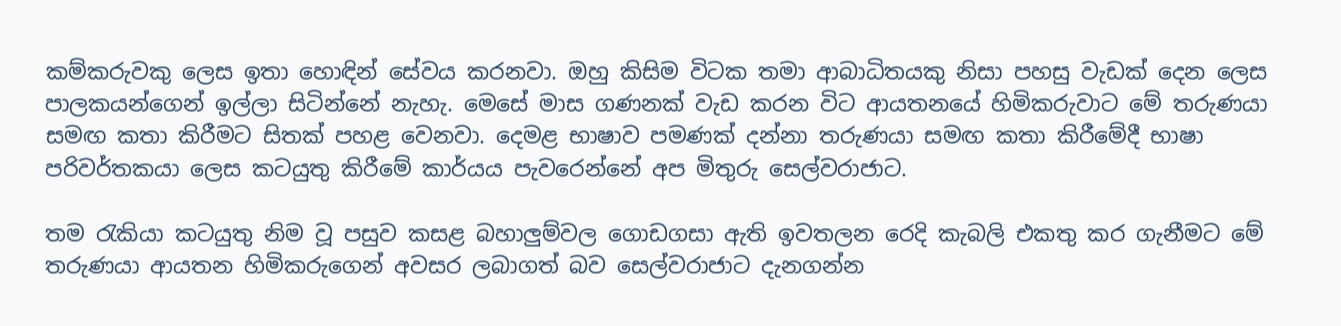කම්කරුවකු ලෙස ඉතා හොඳින් සේවය කරනවා. ඔහු කිසිම විටක තමා ආබාධිතයකු නිසා පහසු වැඩක් දෙන ලෙස පාලකයන්ගෙන් ඉල්ලා සිටින්නේ නැහැ. මෙසේ මාස ගණනක් වැඩ කරන විට ආයතනයේ හිමිකරුවාට මේ තරුණයා සමඟ කතා කිරීමට සිතක් පහළ වෙනවා. දෙමළ භාෂාව පමණක් දන්නා තරුණයා සමඟ කතා කිරීමේදී භාෂා පරිවර්තකයා ලෙස කටයුතු කිරීමේ කාර්යය පැවරෙන්නේ අප මිතුරු සෙල්වරාජාට.

තම රැකියා කටයුතු නිම වූ පසුව කසළ බහාලුම්වල ගොඩගසා ඇති ඉවතලන රෙදි කැබලි එකතු කර ගැනීමට මේ තරුණයා ආයතන හිමිකරුගෙන් අවසර ලබාගත් බව සෙල්වරාජාට දැනගන්න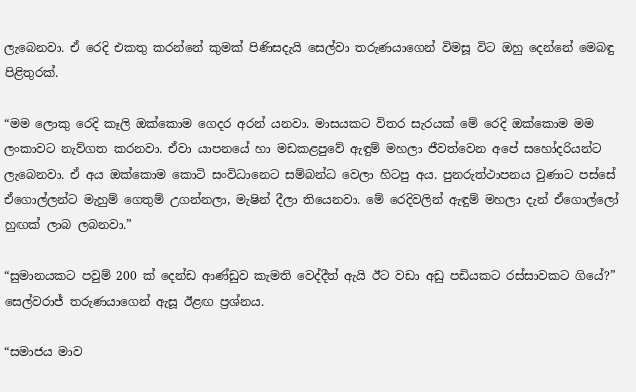ලැබෙනවා. ඒ රෙදි එකතු කරන්නේ කුමක් පිණිසදැයි සෙල්වා තරුණයාගෙන් විමසූ විට ඔහු දෙන්නේ මෙබඳු පිළිතුරක්.

“මම ලොකු රෙදි කෑලි ඔක්කොම ගෙදර අරන් යනවා. මාසයකට විතර සැරයක් මේ රෙදි ඔක්කොම මම ලංකාවට නැව්ගත කරනවා. ඒවා යාපනයේ හා මඩකළපුවේ ඇඳුම් මහලා ජීවත්වෙන අපේ සහෝදරියන්ට ලැබෙනවා. ඒ අය ඔක්කොම කොටි සංවිධානෙට සම්බන්ධ වෙලා හිටපු අය. පුනරුත්ථාපනය වුණාට පස්සේ ඒගොල්ලන්ට මැහුම් ගෙතුම් උගන්නලා, මැෂින් දීලා තියෙනවා. මේ රෙදිවලින් ඇඳුම් මහලා දැන් ඒගොල්ලෝ හුඟක් ලාබ ලබනවා.”

“සුමානයකට පවුම් 200 ක් දෙන්ඩ ආණ්ඩුව කැමති වෙද්දීත් ඇයි ඊට වඩා අඩු පඩියකට රස්සාවකට ගියේ?” සෙල්වරාජ් තරුණයාගෙන් ඇසූ ඊළඟ ප්‍රශ්නය.

“සමාජය මාව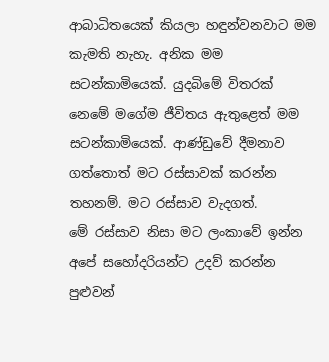ආබාධිතයෙක් කියලා හඳුන්වනවාට මම කැමති නැහැ. අනික මම සටන්කාමියෙක්. යුදබිමේ විතරක් නෙමේ මගේම ජීවිතය ඇතුළෙත් මම සටන්කාමියෙක්. ආණ්ඩුවේ දීමනාව ගත්තොත් මට රස්සාවක් කරන්න තහනම්. මට රස්සාව වැදගත්. මේ ‍රස්සාව නිසා මට ලංකාවේ ඉන්න අපේ සහෝදරියන්ට උදව් කරන්න පුළුවන්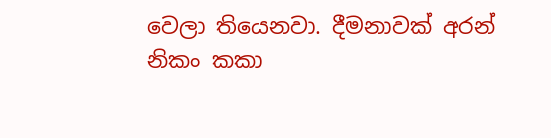වෙලා තියෙනවා. දීමනාවක් අරන් නිකං කකා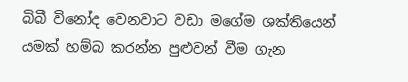බිබී විනෝද වෙනවාට වඩා මගේම ශක්තියෙන් යමක් හම්බ කරන්න පුළුවන් වීම ගැන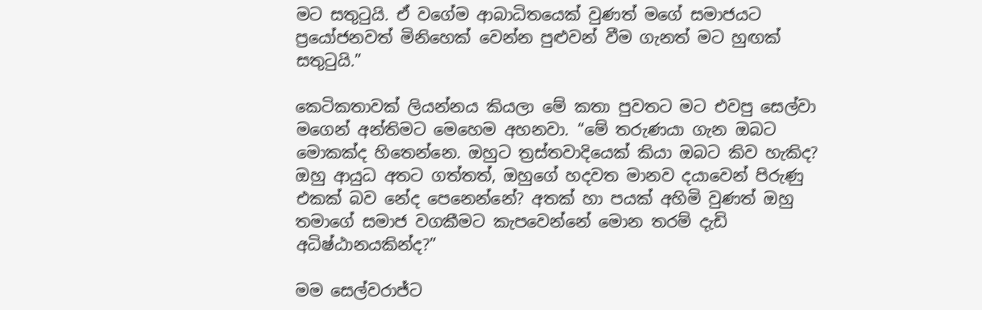මට සතුටුයි. ඒ වගේම ආබාධිතයෙක් වුණත් මගේ සමාජයට ප්‍රයෝජනවත් මිනිහෙක් වෙන්න පුළුවන් වීම ගැනත් මට හුඟක් සතුටුයි.”

කෙටිකතාවක් ලියන්නය කියලා මේ කතා පුවතට මට එවපු සෙල්වා මගෙන් අන්තිමට මෙහෙම අහනවා. “මේ තරුණයා ගැන ඔබට මොකක්ද හිතෙන්නෙ. ඔහුට ත්‍රස්තවාදියෙක් කියා ඔබට කිව හැකිද? ඔහු ආයුධ අතට ගත්තත්, ඔහුගේ හදවත මානව දයාවෙන් පිරුණු එකක් බව නේද පෙනෙන්නේ? අතක් හා පයක් අහිමි වුණත් ඔහු තමාගේ සමාජ වගකීමට කැපවෙන්නේ මොන තරම් දැඩි අධිෂ්ඨානයකින්ද?”

මම සෙල්වරාජ්ට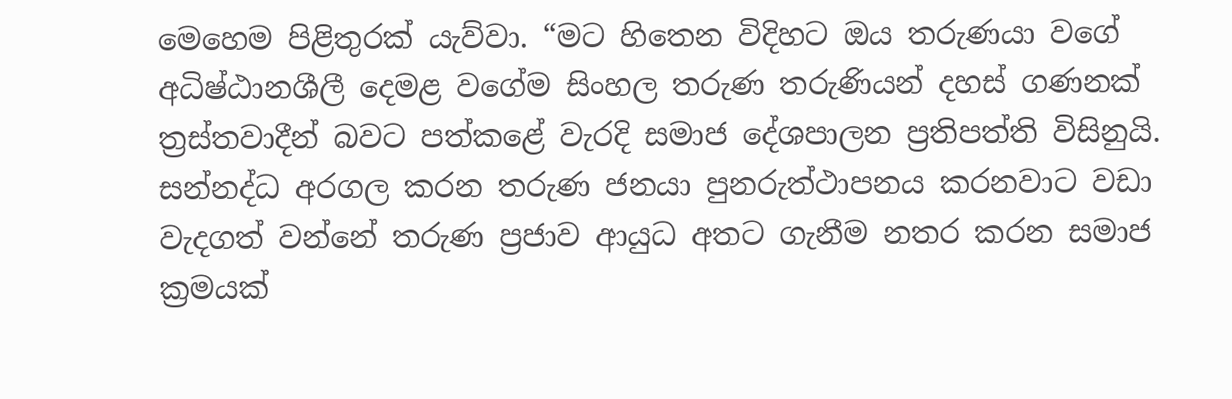මෙහෙම පිළිතුරක් යැව්වා. “මට හිතෙන විදිහට ඔය තරුණයා වගේ අධිෂ්ඨානශීලී දෙමළ වගේම සිංහල තරුණ තරුණියන් දහස් ගණනක් ත්‍රස්තවාදීන් බවට පත්කළේ වැරදි සමාජ දේශපාලන ප්‍රතිපත්ති විසිනුයි. සන්නද්ධ අරගල කරන තරුණ ජනයා පුනරුත්ථාපනය කරනවාට වඩා වැදගත් වන්නේ තරුණ ප්‍රජාව ආයුධ අතට ගැනීම නතර කරන සමාජ ක්‍රමයක්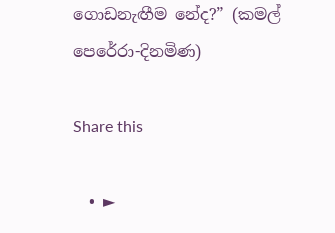ගොඩනැඟීම නේද?” (කමල් පෙරේරා-දිනමිණ)

Share this

  • ►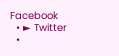Facebook
  • ► Twitter
  •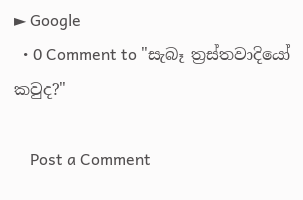► Google
  • 0 Comment to "සැබෑ ත්‍රස්තවාදියෝ කවුද?"

    Post a Comment